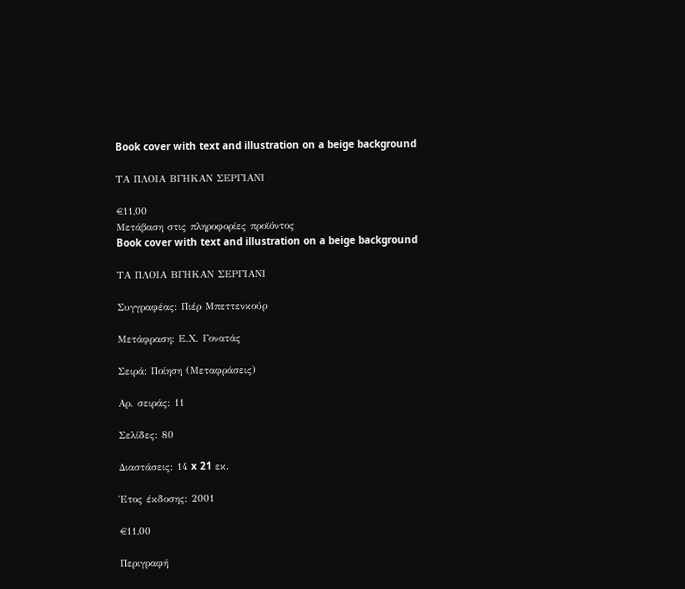Book cover with text and illustration on a beige background

ΤΑ ΠΛΟΙΑ ΒΓΗΚΑΝ ΣΕΡΓΙΑΝΙ

€11,00
Μετάβαση στις πληροφορίες προϊόντος
Book cover with text and illustration on a beige background

ΤΑ ΠΛΟΙΑ ΒΓΗΚΑΝ ΣΕΡΓΙΑΝΙ

Συγγραφέας: Πιέρ Μπεττενκούρ

Μετάφραση: Ε.Χ. Γονατάς

Σειρά: Ποίηση (Μεταφράσεις)

Αρ. σειράς: 11

Σελίδες: 80

Διαστάσεις: 14 x 21 εκ.

Έτος έκδοσης: 2001

€11,00

Περιγραφή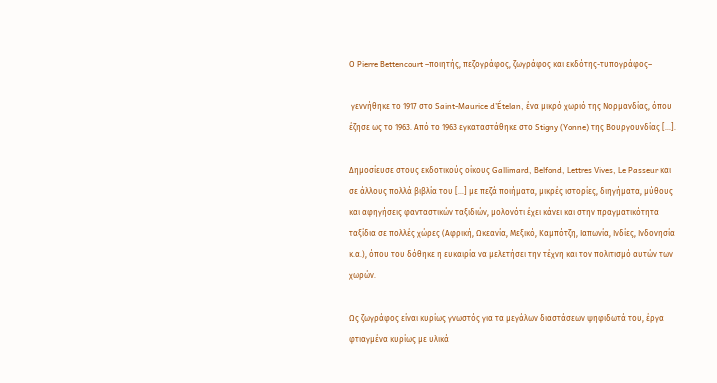Ο Pierre Bettencourt –ποιητής, πεζογράφος, ζωγράφος και εκδότης-τυπογράφος–

 γεννήθηκε το 1917 στο Saint-Maurice d’Ételan, ένα μικρό χωριό της Νορμανδίας, όπου έζησε ως το 1963. Από το 1963 εγκαταστάθηκε στο Stigny (Yonne) της Βουργουνδίας […].

Δημοσίευσε στους εκδοτικούς οίκους Gallimard, Belfond, Lettres Vives, Le Passeur και σε άλλους πολλά βιβλία του […] με πεζά ποιήματα, μικρές ιστορίες, διηγήματα, μύθους και αφηγήσεις φανταστικών ταξιδιών, μολονότι έχει κάνει και στην πραγματικότητα ταξίδια σε πολλές χώρες (Αφρική, Ωκεανία, Μεξικό, Καμπότζη, Ιαπωνία, Ινδίες, Ινδονησία κ.α.), όπου του δόθηκε η ευκαιρία να μελετήσει την τέχνη και τον πολιτισμό αυτών των χωρών.

Ως ζωγράφος είναι κυρίως γνωστός για τα μεγάλων διαστάσεων ψηφιδωτά του, έργα φτιαγμένα κυρίως με υλικά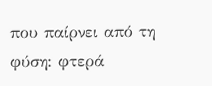που παίρνει από τη φύση: φτερά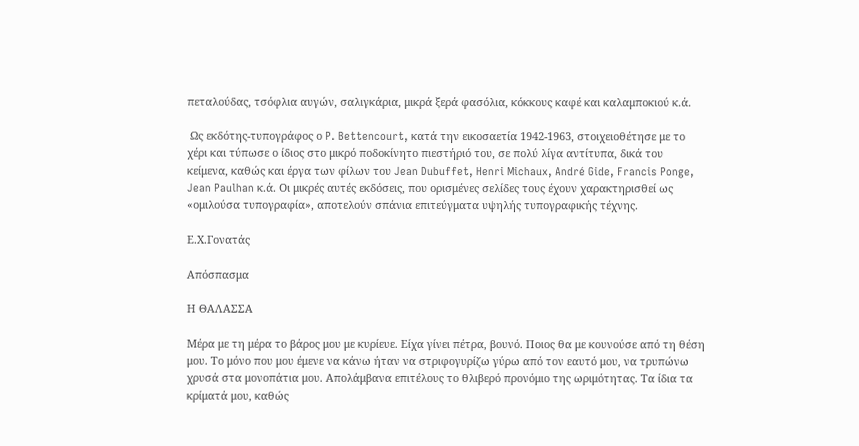πεταλούδας, τσόφλια αυγών, σαλιγκάρια, μικρά ξερά φασόλια, κόκκους καφέ και καλαμποκιού κ.ά.

 Ως εκδότης-τυπογράφος ο P. Bettencourt, κατά την εικοσαετία 1942-1963, στοιχειοθέτησε με το χέρι και τύπωσε ο ίδιος στο μικρό ποδοκίνητο πιεστήριό του, σε πολύ λίγα αντίτυπα, δικά του κείμενα, καθώς και έργα των φίλων του Jean Dubuffet, Henri Michaux, André Gide, Francis Ponge, Jean Paulhan κ.ά. Οι μικρές αυτές εκδόσεις, που ορισμένες σελίδες τους έχουν χαρακτηρισθεί ως «ομιλούσα τυπογραφία», αποτελούν σπάνια επιτεύγματα υψηλής τυπογραφικής τέχνης.

Ε.Χ.Γονατάς

Απόσπασμα

Η ΘΑΛΑΣΣΑ

Μέρα με τη μέρα το βάρος μου με κυρίευε. Είχα γίνει πέτρα, βουνό. Ποιος θα με κουνούσε από τη θέση μου. Το μόνο που μου έμενε να κάνω ήταν να στριφογυρίζω γύρω από τον εαυτό μου, να τρυπώνω χρυσά στα μονοπάτια μου. Απολάμβανα επιτέλους το θλιβερό προνόμιο της ωριμότητας. Τα ίδια τα κρίματά μου, καθώς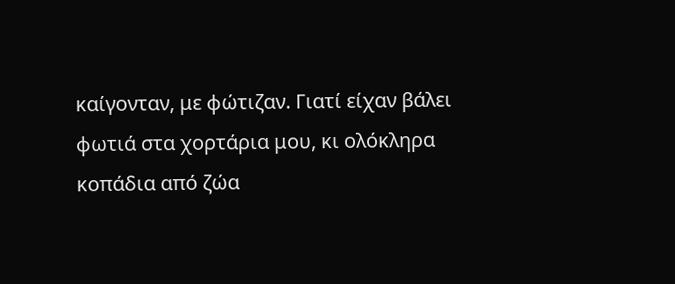καίγονταν, με φώτιζαν. Γιατί είχαν βάλει φωτιά στα χορτάρια μου, κι ολόκληρα κοπάδια από ζώα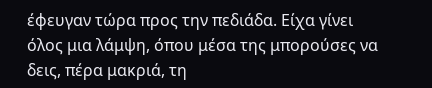έφευγαν τώρα προς την πεδιάδα. Είχα γίνει όλος μια λάμψη, όπου μέσα της μπορούσες να δεις, πέρα μακριά, τη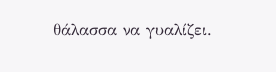θάλασσα να γυαλίζει.